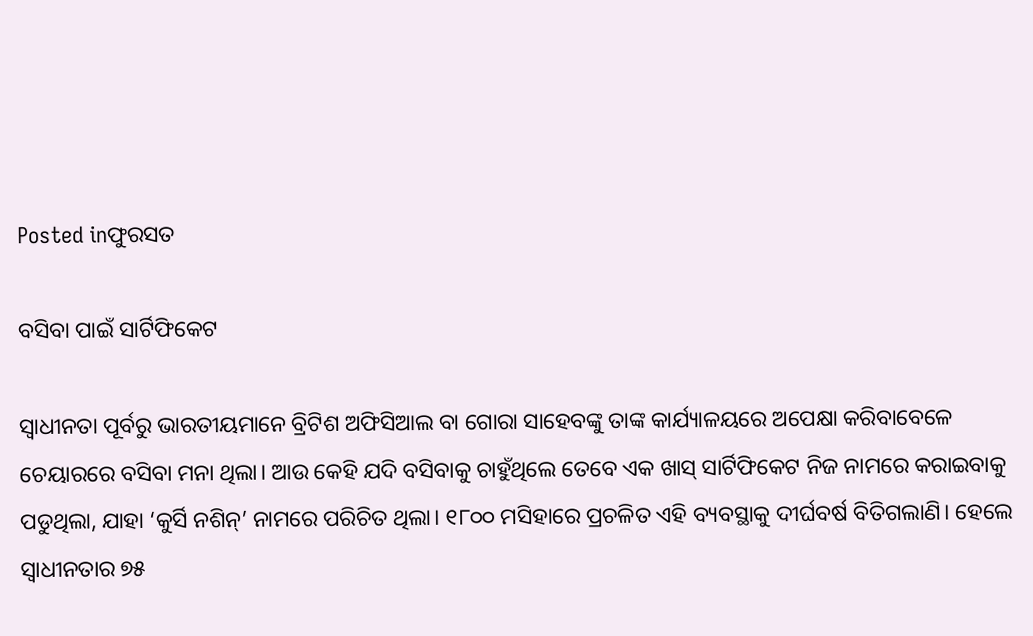Posted inଫୁରସତ

ବସିବା ପାଇଁ ସାର୍ଟିଫିକେଟ

ସ୍ବାଧୀନତା ପୂର୍ବରୁ ଭାରତୀୟମାନେ ବ୍ରିଟିଶ ଅଫିସିଆଲ ବା ଗୋରା ସାହେବଙ୍କୁ ତାଙ୍କ କାର୍ଯ୍ୟାଳୟରେ ଅପେକ୍ଷା କରିବାବେଳେ ଚେୟାରରେ ବସିବା ମନା ଥିଲା। ଆଉ କେହି ଯଦି ବସିବାକୁ ଚାହୁଁଥିଲେ ତେବେ ଏକ ଖାସ୍‌ ସାର୍ଟିଫିକେଟ ନିଜ ନାମରେ କରାଇବାକୁ ପଡୁଥିଲା, ଯାହା ‘କୁର୍ସି ନଶିନ୍‌’ ନାମରେ ପରିଚିତ ଥିଲା। ୧୮୦୦ ମସିହାରେ ପ୍ରଚଳିତ ଏହି ବ୍ୟବସ୍ଥାକୁ ଦୀର୍ଘବର୍ଷ ବିତିଗଲାଣି। ହେଲେ ସ୍ବାଧୀନତାର ୭୫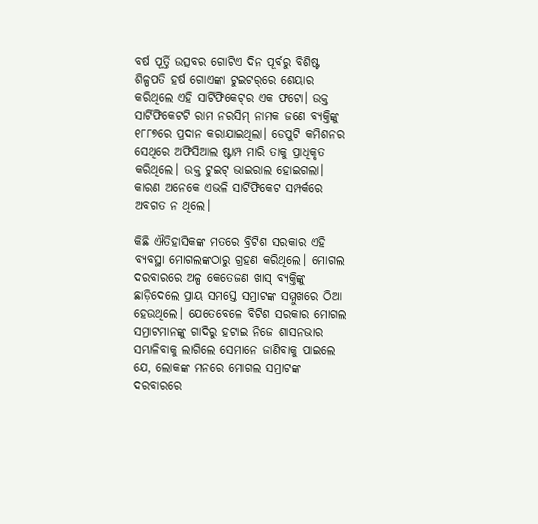ବର୍ଷ ପୂର୍ତ୍ତି ଉତ୍ସବର ଗୋଟିଏ ଦିନ ପୂର୍ବରୁ ବିଶିଷ୍ଟ ଶିଳ୍ପପତି ହର୍ଷ ଗୋଏଙ୍କା ଟୁଇଟର୍‌ରେ ଶେୟାର କରିଥିଲେ ଏହି ସାର୍ଟିଫିକେଟ୍‌ର ଏକ ଫଟୋ। ଉକ୍ତ ସାର୍ଟିଫିକେଟଟି ରାମ ନରସିମ୍‌ ନାମକ ଜଣେ ବ୍ୟକ୍ତିଙ୍କୁ ୧୮୮୭ରେ ପ୍ରଦାନ କରାଯାଇଥିଲା। ଡେପୁଟି କମିଶନର ସେଥିରେ ଅଫିସିଆଲ ଷ୍ଟାମ୍ପ ମାରି ତାକୁ ପ୍ରାଧିକୃତ କରିଥିଲେ। ଉକ୍ତ ଟୁଇଟ୍‌ ଭାଇରାଲ ହୋଇଗଲା। କାରଣ ଅନେକେ ଏଭଳି ସାର୍ଟିଫିକେଟ ସମ୍ପର୍କରେ ଅବଗତ ନ ଥିଲେ।

କିଛି ଐତିହାସିକଙ୍କ ମତରେ ବ୍ରିଟିଶ ସରକାର ଏହି ବ୍ୟବସ୍ଥା ମୋଗଲଙ୍କଠାରୁ ଗ୍ରହଣ କରିଥିଲେ। ମୋଗଲ ଦରବାରରେ ଅଳ୍ପ କେତେଜଣ ଖାସ୍‌ ବ୍ୟକ୍ତିଙ୍କୁ ଛାଡ଼ିଦେଲେ ପ୍ରାୟ ସମସ୍ତେ ସମ୍ରାଟଙ୍କ ସମ୍ମୁଖରେ ଠିଆ ହେଉଥିଲେ। ଯେତେବେଳେ ବିଟିଶ ସରକାର ମୋଗଲ ସମ୍ରାଟମାନଙ୍କୁ ଗାଦିରୁ ହଟାଇ ନିଜେ ଶାସନଭାର ସମ୍ଭାଳିବାକୁ ଲାଗିଲେ ସେମାନେ ଜାଣିବାକୁ ପାଇଲେ ଯେ, ଲୋକଙ୍କ ମନରେ ମୋଗଲ ସମ୍ରାଟଙ୍କ ଦରବାରରେ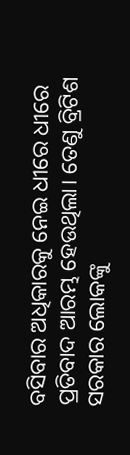ବସିବାର ଅଧିକାରକୁ ନେଇ ଧୀରେ ଧୀରେ ପ୍ରତିବାଦ ଆରମ୍ଭ ହେଉଥିଲା। ତେଣୁ ବ୍ରିଟିଶ ସରକାର ଲୋକଙ୍କୁ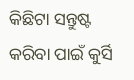କିଛିଟା ସନ୍ତୁଷ୍ଟ କରିବା ପାଇଁ କୁର୍ସି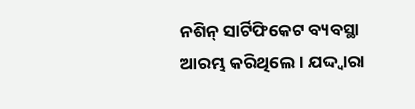ନଶିନ୍‌ ସାର୍ଟିଫିକେଟ ବ୍ୟବସ୍ଥା ଆରମ୍ଭ କରିଥିଲେ। ଯଦ୍ଦ୍ବାରା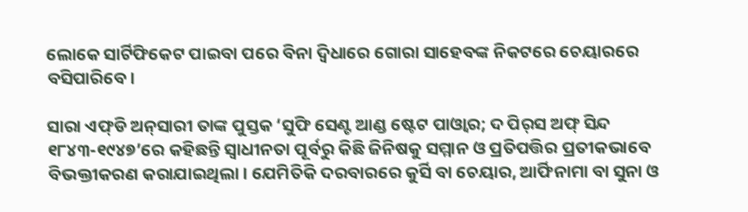ଲୋକେ ସାର୍ଟିଫିକେଟ ପାଇବା ପରେ ବିନା ଦ୍ୱିଧାରେ ଗୋରା ସାହେବଙ୍କ ନିକଟରେ ଚେୟାରରେ ବସିପାରିବେ।

ସାରା ଏଫ୍‌ଡି ଅନ୍‌ସାରୀ ତାଙ୍କ ପୁସ୍ତକ ‘ସୁଫି ସେଣ୍ଟ ଆଣ୍ଡ ଷ୍ଟେଟ ପାଓ୍ବାର; ଦ ପିର୍‌ସ ଅଫ୍‌ ସିନ୍ଦ ୧୮୪୩-୧୯୪୭’ରେ କହିଛନ୍ତି ସ୍ବାଧୀନତା ପୂର୍ବରୁ କିଛି ଜିନିଷକୁ ସମ୍ମାନ ଓ ପ୍ରତିପତ୍ତିର ପ୍ରତୀକଭାବେ ବିଭକ୍ତୀକରଣ କରାଯାଇଥିଲା। ଯେମିତିକି ଦରବାରରେ କୁର୍ସି ବା ଚେୟାର, ଆର୍ଫିନାମା ବା ସୁନା ଓ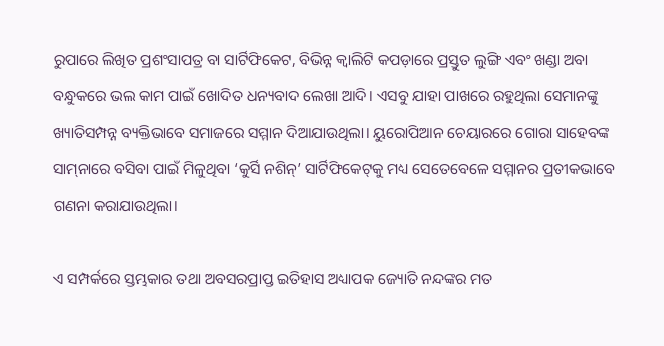ରୁପାରେ ଲିଖିତ ପ୍ରଶଂସାପତ୍ର ବା ସାର୍ଟିଫିକେଟ, ବିଭିନ୍ନ କ୍ୱାଲିଟି କପଡ଼ାରେ ପ୍ରସ୍ତୁତ ଲୁଙ୍ଗି ଏବଂ ଖଣ୍ଡା ଅବା ବନ୍ଧୁକରେ ଭଲ କାମ ପାଇଁ ଖୋଦିତ ଧନ୍ୟବାଦ ଲେଖା ଆଦି। ଏସବୁ ଯାହା ପାଖରେ ରହୁଥିଲା ସେମାନଙ୍କୁ ଖ୍ୟାତିସମ୍ପନ୍ନ ବ୍ୟକ୍ତିଭାବେ ସମାଜରେ ସମ୍ମାନ ଦିଆଯାଉଥିଲା। ୟୁରୋପିଆନ ଚେୟାରରେ ଗୋରା ସାହେବଙ୍କ ସାମ୍‌ନାରେ ବସିବା ପାଇଁ ମିଳୁଥିବା ‘କୁର୍ସି ନଶିନ୍‌’ ସାର୍ଟିଫିକେଟ୍‌କୁ ମଧ୍ୟ ସେତେବେଳେ ସମ୍ମାନର ପ୍ରତୀକଭାବେ ଗଣନା କରାଯାଉଥିଲା।

ଏ ସମ୍ପର୍କରେ ସ୍ତମ୍ଭକାର ତଥା ଅବସରପ୍ରାପ୍ତ ଇତିହାସ ଅଧ୍ୟାପକ ଜ୍ୟୋତି ନନ୍ଦଙ୍କର ମତ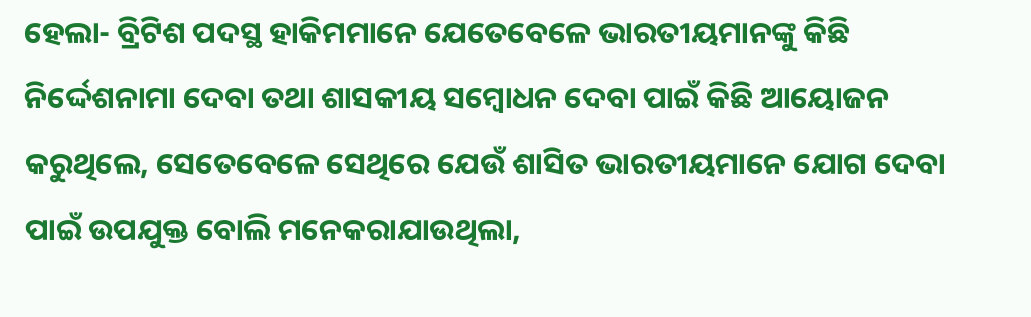ହେଲା- ବ୍ରିଟିଶ ପଦସ୍ଥ ହାକିମମାନେ ଯେତେବେଳେ ଭାରତୀୟମାନଙ୍କୁ କିଛି ନିର୍ଦ୍ଦେଶନାମା ଦେବା ତଥା ଶାସକୀୟ ସମ୍ବୋଧନ ଦେବା ପାଇଁ କିଛି ଆୟୋଜନ କରୁଥିଲେ, ସେତେବେଳେ ସେଥିରେ ଯେଉଁ ଶାସିତ ଭାରତୀୟମାନେ ଯୋଗ ଦେବା ପାଇଁ ଉପଯୁକ୍ତ ବୋଲି ମନେକରାଯାଉଥିଲା,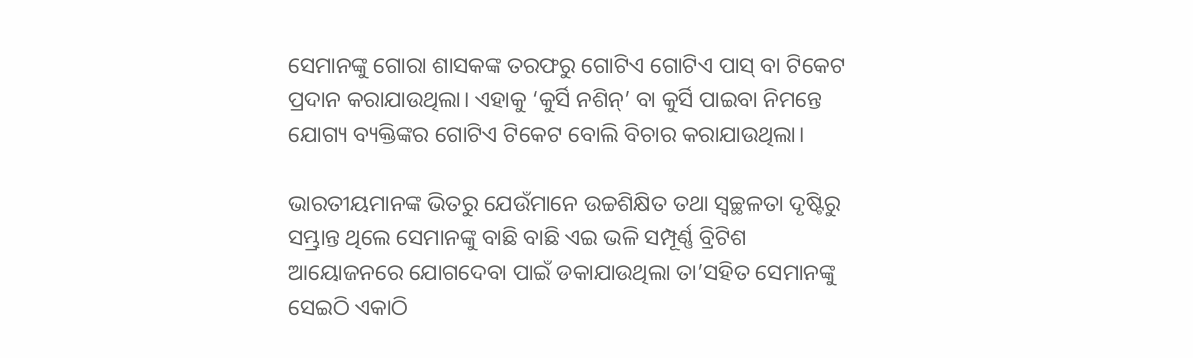ସେମାନଙ୍କୁ ଗୋରା ଶାସକଙ୍କ ତରଫରୁ ଗୋଟିଏ ଗୋଟିଏ ପାସ୍‌ ବା ଟିକେଟ ପ୍ରଦାନ କରାଯାଉଥିଲା। ଏହାକୁ ‘କୁର୍ସି ନଶିନ୍‌’ ବା କୁର୍ସି ପାଇବା ନିମନ୍ତେ ଯୋଗ୍ୟ ବ୍ୟକ୍ତିଙ୍କର ଗୋଟିଏ ଟିକେଟ ବୋଲି ବିଚାର କରାଯାଉଥିଲା।

ଭାରତୀୟମାନଙ୍କ ଭିତରୁ ଯେଉଁମାନେ ଉଚ୍ଚଶିକ୍ଷିତ ତଥା ସ୍ବଚ୍ଛଳତା ଦୃଷ୍ଟିରୁ ସମ୍ଭ୍ରାନ୍ତ ଥିଲେ ସେମାନଙ୍କୁ ବାଛି ବାଛି ଏଇ ଭଳି ସମ୍ପୂର୍ଣ୍ଣ ବ୍ରିଟିଶ ଆୟୋଜନରେ ଯୋଗଦେବା ପାଇଁ ଡକାଯାଉଥିଲା ତା’ସହିତ ସେମାନଙ୍କୁ ସେଇଠି ଏକାଠି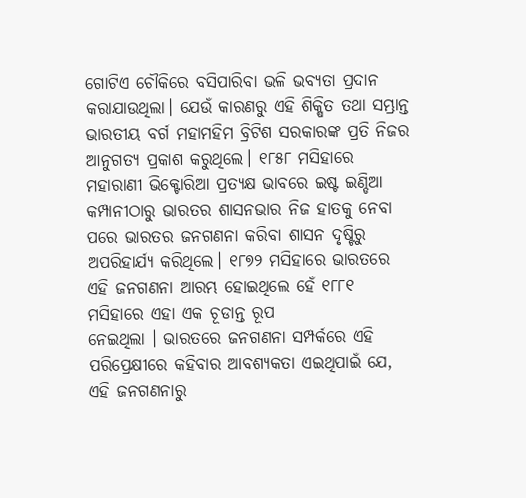ଗୋଟିଏ ଚୌକିରେ ବସିପାରିବା ଭଳି ଭବ୍ୟତା ପ୍ରଦାନ କରାଯାଉଥିଲା। ଯେଉଁ କାରଣରୁ ଏହି ଶିକ୍ଷିତ ତଥା ସମ୍ଭ୍ରାନ୍ତ ଭାରତୀୟ ବର୍ଗ ମହାମହିମ ବ୍ରିଟିଶ ସରକାରଙ୍କ ପ୍ରତି ନିଜର ଆନୁଗତ୍ୟ ପ୍ରକାଶ କରୁଥିଲେ। ୧୮୫୮ ମସିହାରେ ମହାରାଣୀ ଭିକ୍ଟୋରିଆ ପ୍ରତ୍ୟକ୍ଷ ଭାବରେ ଇଷ୍ଟ ଇଣ୍ଡିଆ କମ୍ପାନୀଠାରୁ ଭାରତର ଶାସନଭାର ନିଜ ହାତକୁ ନେବା ପରେ ଭାରତର ଜନଗଣନା କରିବା ଶାସନ ଦୃଷ୍ଟିରୁ ଅପରିହାର୍ଯ୍ୟ କରିଥିଲେ। ୧୮୭୨ ମସିହାରେ ଭାରତରେ ଏହି ଜନଗଣନା ଆରମ୍ଭ ହୋଇଥିଲେ ହେଁ ୧୮୮୧ ମସିହାରେ ଏହା ଏକ ଚୂଡାନ୍ତ ରୂପ
ନେଇଥିଲା । ଭାରତରେ ଜନଗଣନା ସମ୍ପର୍କରେ ଏହି ପରିପ୍ରେକ୍ଷୀରେ କହିବାର ଆବଶ୍ୟକତା ଏଇଥିପାଇଁ ଯେ, ଏହି ଜନଗଣନାରୁ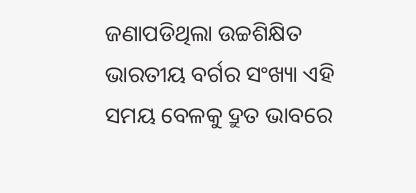ଜଣାପଡିଥିଲା ଉଚ୍ଚଶିକ୍ଷିତ ଭାରତୀୟ ବର୍ଗର ସଂଖ୍ୟା ଏହି ସମୟ ବେଳକୁ ଦ୍ରୁତ ଭାବରେ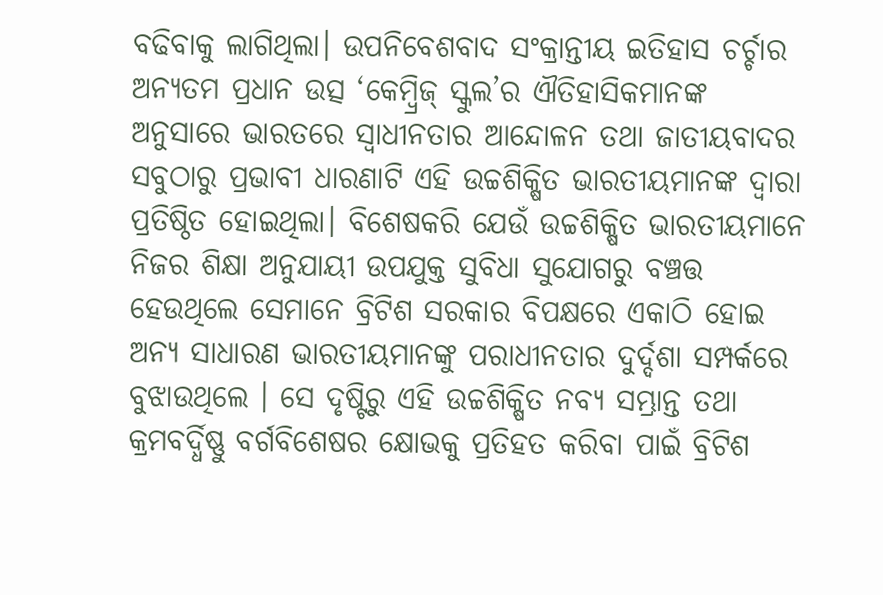ବଢିବାକୁ ଲାଗିଥିଲା। ଉପନିବେଶବାଦ ସଂକ୍ରାନ୍ତୀୟ ଇତିହାସ ଚର୍ଚ୍ଚାର ଅନ୍ୟତମ ପ୍ରଧାନ ଉତ୍ସ ‘କେମ୍ବ୍ରିଜ୍‌ ସ୍କୁଲ’ର ଐତିହାସିକମାନଙ୍କ ଅନୁସାରେ ଭାରତରେ ସ୍ବାଧୀନତାର ଆନ୍ଦୋଳନ ତଥା ଜାତୀୟବାଦର ସବୁଠାରୁ ପ୍ରଭାବୀ ଧାରଣାଟି ଏହି ଉଚ୍ଚଶିକ୍ଷିତ ଭାରତୀୟମାନଙ୍କ ଦ୍ୱାରା ପ୍ରତିଷ୍ଠିତ ହୋଇଥିଲା। ବିଶେଷକରି ଯେଉଁ ଉଚ୍ଚଶିକ୍ଷିତ ଭାରତୀୟମାନେ ନିଜର ଶିକ୍ଷା ଅନୁଯାୟୀ ଉପଯୁକ୍ତ ସୁବିଧା ସୁଯୋଗରୁ ବଞ୍ଚତ୍ତ ହେଉଥିଲେ ସେମାନେ ବ୍ରିଟିଶ ସରକାର ବିପକ୍ଷରେ ଏକାଠି ହୋଇ ଅନ୍ୟ ସାଧାରଣ ଭାରତୀୟମାନଙ୍କୁ ପରାଧୀନତାର ଦୁର୍ଦ୍ଦଶା ସମ୍ପର୍କରେ ବୁଝାଉଥିଲେ । ସେ ଦୃଷ୍ଟିରୁ ଏହି ଉଚ୍ଚଶିକ୍ଷିତ ନବ୍ୟ ସମ୍ଭ୍ରାନ୍ତ ତଥା କ୍ରମବର୍ଦ୍ଧିଷ୍ଣୁ ବର୍ଗବିଶେଷର କ୍ଷୋଭକୁ ପ୍ରତିହତ କରିବା ପାଇଁ ବ୍ରିଟିଶ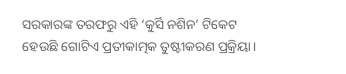ସରକାରଙ୍କ ତରଫରୁ ଏହି ‘କୁର୍ସି ନଶିନ’ ଟିକେଟ ହେଉଛି ଗୋଟିଏ ପ୍ରତୀକାତ୍ମକ ତୁଷ୍ଟୀକରଣ ପ୍ରକ୍ରିୟା।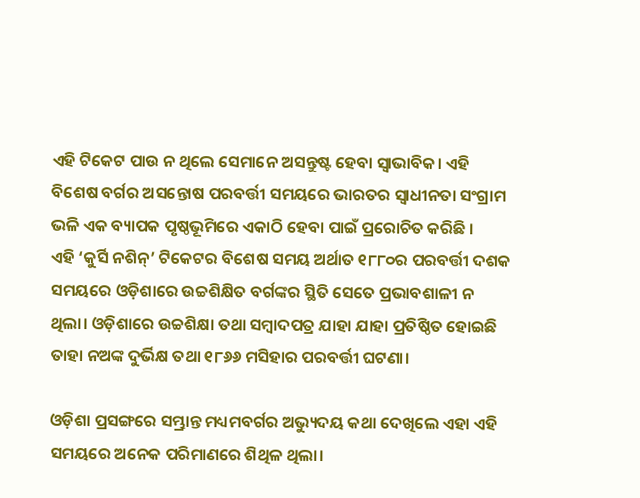ଏହି ଟିକେଟ ପାଉ ନ ଥିଲେ ସେମାନେ ଅସନ୍ତୁଷ୍ଟ ହେବା ସ୍ବାଭାବିକ। ଏହି ବିଶେଷ ବର୍ଗର ଅସନ୍ତୋଷ ପରବର୍ତ୍ତୀ ସମୟରେ ଭାରତର ସ୍ବାଧୀନତା ସଂଗ୍ରାମ ଭଳି ଏକ ବ୍ୟାପକ ପୃଷ୍ଠଭୂମିରେ ଏକାଠି ହେବା ପାଇଁ ପ୍ରରୋଚିତ କରିଛି ।
ଏହି ‘କୁର୍ସି ନଶିନ୍‌’ ଟିକେଟର ବିଶେଷ ସମୟ ଅର୍ଥାତ ୧୮୮୦ର ପରବର୍ତ୍ତୀ ଦଶକ ସମୟରେ ଓଡ଼ିଶାରେ ଉଚ୍ଚଶିକ୍ଷିତ ବର୍ଗଙ୍କର ସ୍ଥିତି ସେତେ ପ୍ରଭାବଶାଳୀ ନ ଥିଲା। ଓଡ଼ିଶାରେ ଉଚ୍ଚଶିକ୍ଷା ତଥା ସମ୍ବାଦପତ୍ର ଯାହା ଯାହା ପ୍ରତିଷ୍ଠିତ ହୋଇଛି ତାହା ନଅଙ୍କ ଦୁର୍ଭିକ୍ଷ ତଥା ୧୮୬୬ ମସିହାର ପରବର୍ତ୍ତୀ ଘଟଣା।

ଓଡ଼ିଶା ପ୍ରସଙ୍ଗରେ ସମ୍ଭ୍ରାନ୍ତ ମଧ୍ୟମବର୍ଗର ଅଭ୍ୟୁଦୟ କଥା ଦେଖିଲେ ଏହା ଏହି ସମୟରେ ଅନେକ ପରିମାଣରେ ଶିଥିଳ ଥିଲା।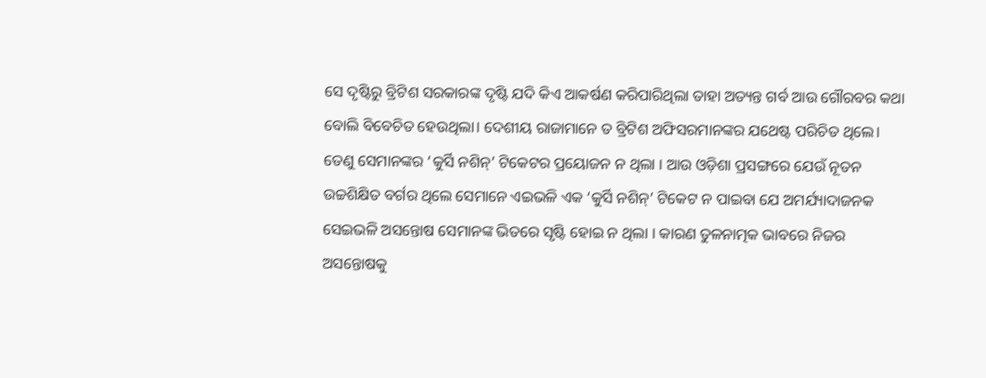ସେ ଦୃଷ୍ଟିରୁ ବ୍ରିଟିଶ ସରକାରଙ୍କ ଦୃଷ୍ଟି ଯଦି କିଏ ଆକର୍ଷଣ କରିପାରିଥିଲା ତାହା ଅତ୍ୟନ୍ତ ଗର୍ବ ଆଉ ଗୌରବର କଥା ବୋଲି ବିବେଚିତ ହେଉଥିଲା। ଦେଶୀୟ ରାଜାମାନେ ତ ବ୍ରିଟିଶ ଅଫିସରମାନଙ୍କର ଯଥେଷ୍ଟ ପରିଚିତ ଥିଲେ। ତେଣୁ ସେମାନଙ୍କର ‘କୁର୍ସି ନଶିନ୍‌’ ଟିକେଟର ପ୍ରୟୋଜନ ନ ଥିଲା । ଆଉ ଓଡ଼ିଶା ପ୍ରସଙ୍ଗରେ ଯେଉଁ ନୂତନ ଉଚ୍ଚଶିକ୍ଷିତ ବର୍ଗର ଥିଲେ ସେମାନେ ଏଇଭଳି ଏକ ‘କୁର୍ସି ନଶିନ୍‌’ ଟିକେଟ ନ ପାଇବା ଯେ ଅମର୍ଯ୍ୟାଦାଜନକ ସେଇଭଳି ଅସନ୍ତୋଷ ସେମାନଙ୍କ ଭିତରେ ସୃଷ୍ଟି ହୋଇ ନ ଥିଲା । କାରଣ ତୁଳନାତ୍ମକ ଭାବରେ ନିଜର ଅସନ୍ତୋଷକୁ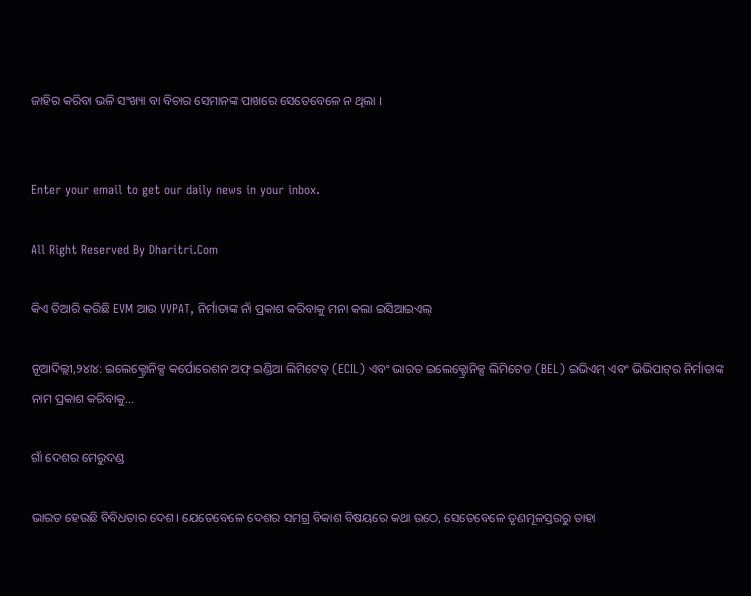ଜାହିର କରିବା ଭଳି ସଂଖ୍ୟା ବା ବିଚାର ସେମାନଙ୍କ ପାଖରେ ସେତେବେଳେ ନ ଥିଲା ।


Enter your email to get our daily news in your inbox.

All Right Reserved By Dharitri.Com

କିଏ ତିଆରି କରିଛି EVM ଆଉ VVPAT, ନିର୍ମାତାଙ୍କ ନାଁ ପ୍ରକାଶ କରିବାକୁ ମନା କଲା ଇସିଆଇଏଲ୍‌

ନୂଆଦିଲ୍ଲୀ,୨୪ା୪: ଇଲେକ୍ଟ୍ରୋନିକ୍ସ କର୍ପୋରେଶନ ଅଫ୍‌ ଇଣ୍ଡିଆ ଲିମିଟେଡ୍‌ (ECIL) ଏବଂ ଭାରତ ଇଲେକ୍ଟ୍ରୋନିକ୍ସ ଲିମିଟେଡ (BEL) ଇଭିଏମ୍‌ ଏବଂ ଭିଭିପାଟ୍‌ର ନିର୍ମାତାଙ୍କ ନାମ ପ୍ରକାଶ କରିବାକୁ...

ଗାଁ ଦେଶର ମେରୁଦଣ୍ଡ

ଭାରତ ହେଉଛି ବିବିଧତାର ଦେଶ। ଯେତେବେଳେ ଦେଶର ସମଗ୍ର ବିକାଶ ବିଷୟରେ କଥା ଉଠେ, ସେତେବେଳେ ତୃଣମୂଳସ୍ତରରୁ ତାହା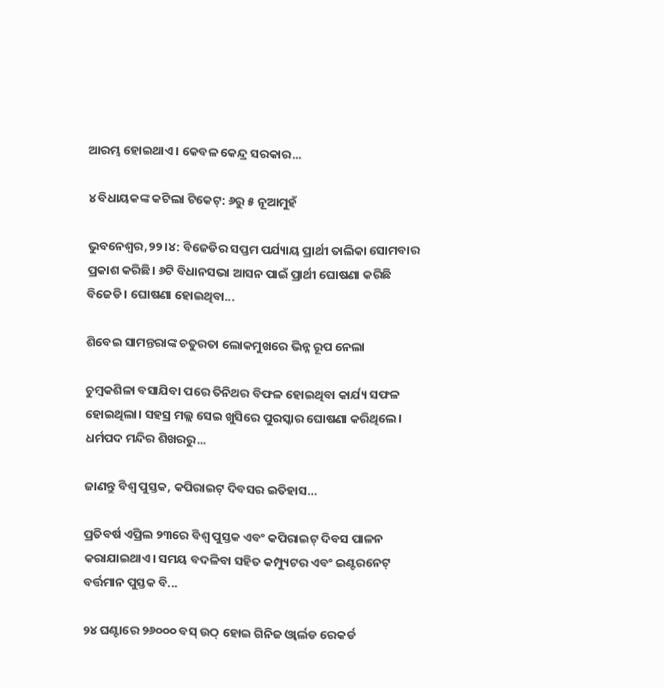ଆରମ୍ଭ ହୋଇଥାଏ। କେବଳ କେନ୍ଦ୍ର ସରକାର...

୪ ବିଧାୟକଙ୍କ କଟିଲା ଟିକେଟ୍‌: ୬ରୁ ୫ ନୂଆମୁହଁ

ଭୁବନେଶ୍ୱର,୨୨।୪: ବିଜେଡିର ସପ୍ତମ ପର୍ଯ୍ୟାୟ ପ୍ରାର୍ଥୀ ତାଲିକା ସୋମବାର ପ୍ରକାଶ କରିଛି। ୬ଟି ବିଧାନସଭା ଆସନ ପାଇଁ ପ୍ରାର୍ଥୀ ଘୋଷଣା କରିଛି ବିଜେଡି। ଘୋଷଣା ହୋଇଥିବା...

ଶିବେଇ ସାମନ୍ତରାଙ୍କ ଚତୁରତା ଲୋକମୁଖରେ ଭିନ୍ନ ରୂପ ନେଲା

ଚୁମ୍ବକଶିଳା ବସାଯିବା ପରେ ତିନିଥର ବିଫଳ ହୋଇଥିବା କାର୍ଯ୍ୟ ସଫଳ ହୋଇଥିଲା। ସହସ୍ର ମଲ୍ଲ ସେଇ ଖୁସିରେ ପୁରସ୍କାର ଘୋଷଣା କରିଥିଲେ। ଧର୍ମପଦ ମନ୍ଦିର ଶିଖରରୁ...

ଜାଣନ୍ତୁ ବିଶ୍ୱ ପୁସ୍ତକ, କପିରାଇଟ୍‌ ଦିବସର ଇତିହାସ…

ପ୍ରତିବର୍ଷ ଏପ୍ରିଲ ୨୩ରେ ବିଶ୍ୱ ପୁସ୍ତକ ଏବଂ କପିରାଇଟ୍‌ ଦିବସ ପାଳନ କରାଯାଇଥାଏ। ସମୟ ବଦଳିବା ସହିତ କମ୍ପ୍ୟୁଟର ଏବଂ ଇଣ୍ଟରନେଟ୍‌ ବର୍ତ୍ତମାନ ପୁସ୍ତକ ବି...

୨୪ ଘଣ୍ଟାରେ ୨୬୦୦୦ ବସ୍‌ ଉଠ୍‌ ହୋଇ ଗିନିଜ ଓ୍ବାର୍ଲଡ ରେକର୍ଡ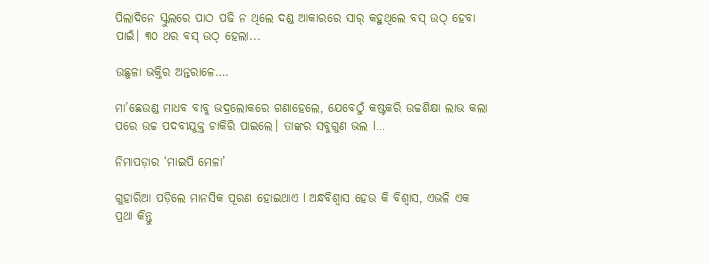ପିଲାଦିନେ ସ୍କୁଲରେ ପାଠ ପଢି ନ ଥିଲେ ଦଣ୍ଡ ଆକାରରେ ସାର୍‌ କହୁଥିଲେ ବସ୍‌ ଉଠ୍‌ ହେବା ପାଇଁ। ୩୦ ଥର ବସ୍‌ ଉଠ୍‌ ହେଲା...

ଉଛୁଳା ଭକ୍ତିର ଅନ୍ତରାଳେ….

ମା’ଛେଉଣ୍ଡ ମାଧବ ବାବୁ ଭଦ୍ରଲୋକରେ ଗଣାହେଲେ, ଯେବେଠୁଁ କଷ୍ଟକରି ଉଚ୍ଚଶିକ୍ଷା ଲାଭ କଲା ପରେ ଉଚ୍ଚ ପଦବୀଯୁକ୍ତ ଚାକିରି ପାଇଲେ। ତାଙ୍କର ସବୁଗୁଣ ଭଲ l...

ନିମାପଡ଼ାର ‘ମାଇପି ମେଳା’

ଗୁହାରିଆ ପଡ଼ିଲେ ମାନସିକ ପୂରଣ ହୋଇଥାଏ l ଅନ୍ଧବିଶ୍ୱାସ ହେଉ କି ବିଶ୍ୱାସ, ଏଭଳି ଏକ ପ୍ରଥା କିନ୍ତୁ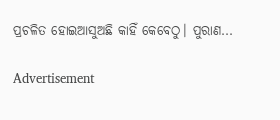ପ୍ରଚଳିତ ହୋଇଆସୁଅଛି କାହିଁ କେବେଠୁ। ପୁରାଣ...

Advertisement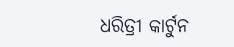ଧରିତ୍ରୀ କାର୍ଟୁନ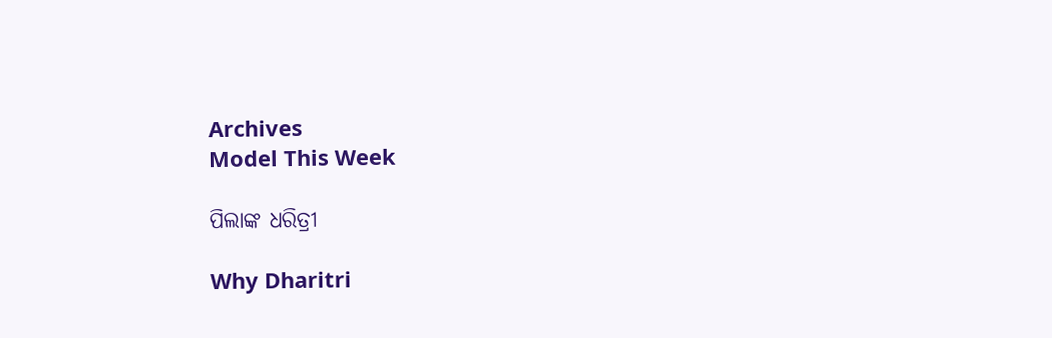Archives
Model This Week

ପିଲାଙ୍କ ଧରିତ୍ରୀ

Why Dharitri